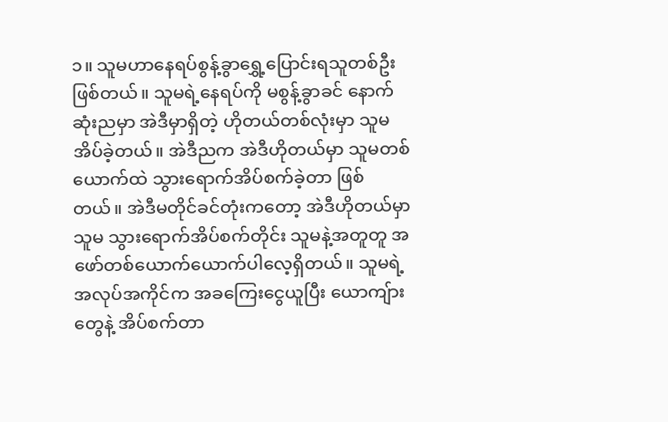၁။ သူမဟာနေရပ်စွန့်ခွာရွှေ့ပြောင်းရသူတစ်ဦးဖြစ်တယ်။ သူမရဲ့နေရပ်ကို မစွန့်ခွာခင် နောက်ဆုံးညမှာ အဲဒီမှာရှိတဲ့ ဟိုတယ်တစ်လုံးမှာ သူမ အိပ်ခဲ့တယ်။ အဲဒီညက အဲဒီဟိုတယ်မှာ သူမတစ်ယောက်ထဲ သွားရောက်အိပ်စက်ခဲ့တာ ဖြစ်တယ်။ အဲဒီမတိုင်ခင်တုံးကတော့ အဲဒီဟိုတယ်မှာ သူမ သွားရောက်အိပ်စက်တိုင်း သူမနဲ့အတူတူ အဖော်တစ်ယောက်ယောက်ပါလေ့ရှိတယ်။ သူမရဲ့အလုပ်အကိုင်က အခကြေးငွေယူပြီး ယောကျ်ားတွေနဲ့ အိပ်စက်တာ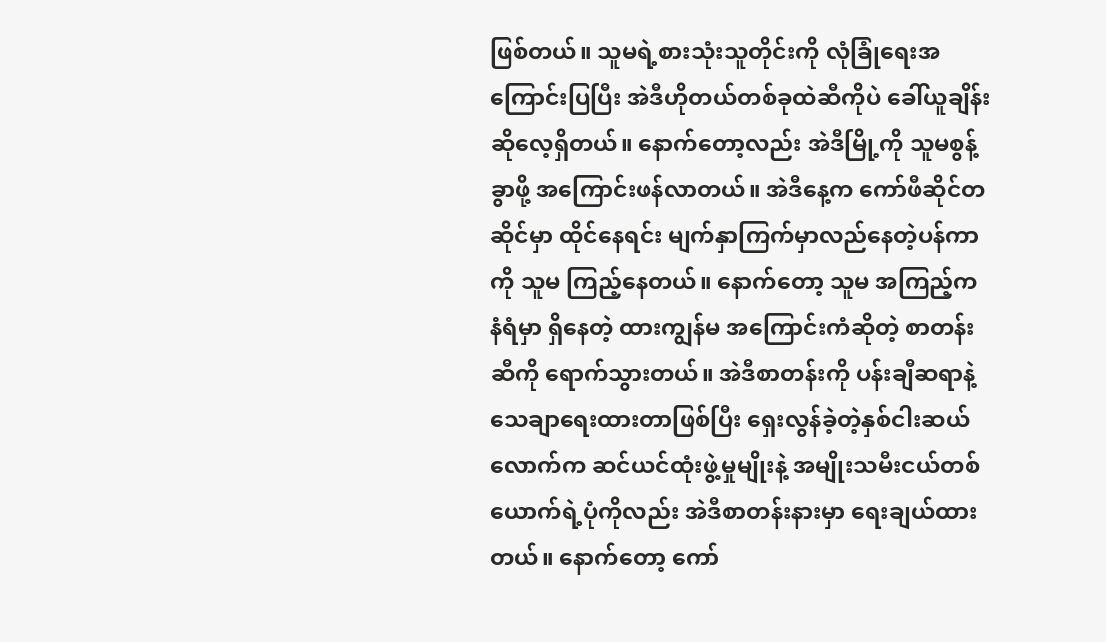ဖြစ်တယ်။ သူမရဲ့စားသုံးသူတိုင်းကို လုံခြုံရေးအကြောင်းပြပြီး အဲဒီဟိုတယ်တစ်ခုထဲဆီကိုပဲ ခေါ်ယူချိန်းဆိုလေ့ရှိတယ်။ နောက်တော့လည်း အဲဒီမြို့ကို သူမစွန့်ခွာဖို့ အကြောင်းဖန်လာတယ်။ အဲဒီနေ့က ကော်ဖီဆိုင်တဆိုင်မှာ ထိုင်နေရင်း မျက်နှာကြက်မှာလည်နေတဲ့ပန်ကာကို သူမ ကြည့်နေတယ်။ နောက်တော့ သူမ အကြည့်က နံရံမှာ ရှိနေတဲ့ ထားကျွန်မ အကြောင်းကံဆိုတဲ့ စာတန်းဆီကို ရောက်သွားတယ်။ အဲဒီစာတန်းကို ပန်းချီဆရာနဲ့သေချာရေးထားတာဖြစ်ပြီး ရှေးလွန်ခဲ့တဲ့နှစ်ငါးဆယ်လောက်က ဆင်ယင်ထုံးဖွဲ့မှုမျိုးနဲ့ အမျိုးသမီးငယ်တစ်ယောက်ရဲ့ပုံကိုလည်း အဲဒီစာတန်းနားမှာ ရေးချယ်ထားတယ်။ နောက်တော့ ကော်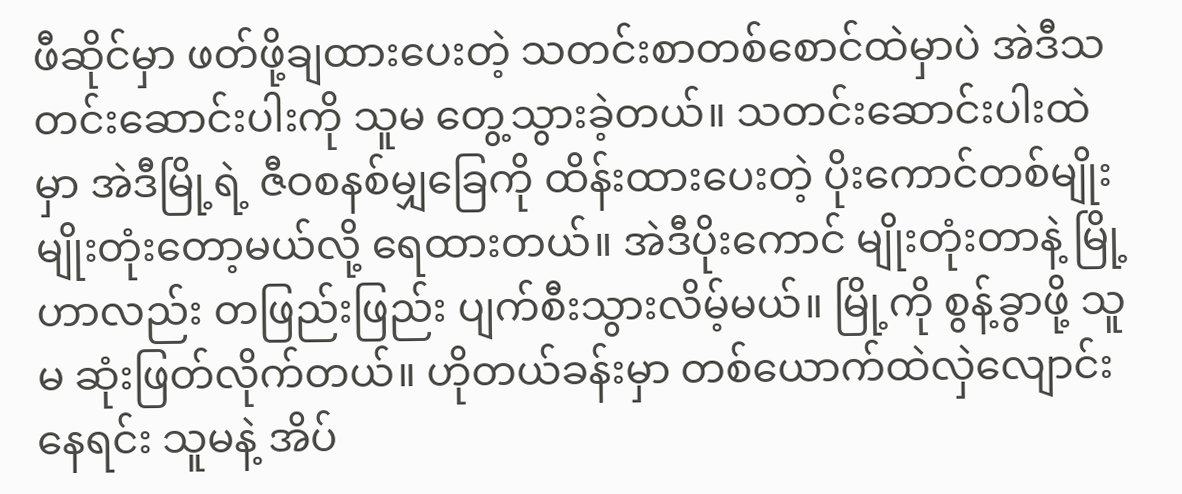ဖီဆိုင်မှာ ဖတ်ဖို့ချထားပေးတဲ့ သတင်းစာတစ်စောင်ထဲမှာပဲ အဲဒီသတင်းဆောင်းပါးကို သူမ တွေ့သွားခဲ့တယ်။ သတင်းဆောင်းပါးထဲမှာ အဲဒီမြို့ရဲ့ ဇီဝစနစ်မျှခြေကို ထိန်းထားပေးတဲ့ ပိုးကောင်တစ်မျိုး မျိုးတုံးတော့မယ်လို့ ရေထားတယ်။ အဲဒီပိုးကောင် မျိုးတုံးတာနဲ့ မြို့ဟာလည်း တဖြည်းဖြည်း ပျက်စီးသွားလိမ့်မယ်။ မြို့ကို စွန့်ခွာဖို့ သူမ ဆုံးဖြတ်လိုက်တယ်။ ဟိုတယ်ခန်းမှာ တစ်ယောက်ထဲလှဲလျောင်းနေရင်း သူမနဲ့ အိပ်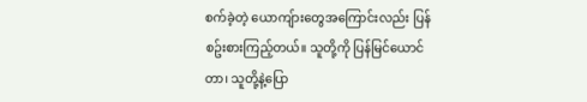စက်ခဲ့တဲ့ ယောကျ်ားတွေအကြောင်းလည်း ပြန်စဥ်းစားကြည့်တယ်။ သူတို့ကို ပြန်မြင်ယောင်တာ၊ သူတို့နဲ့ပြော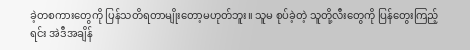ခဲ့တစကားတွေကို ပြန်သတိရတာမျိုးတော့မဟုတ်ဘူး။ သူမ စုပ်ခဲ့တဲ့ သူတို့လီးတွေကို ပြန်တွေးကြည့်ရင်း အဲဒီအချိန်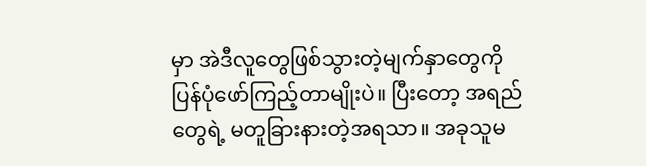မှာ အဲဒီလူတွေဖြစ်သွားတဲ့မျက်နှာတွေကို ပြန်ပုံဖော်ကြည့်တာမျိုးပဲ။ ပြီးတော့ အရည်တွေရဲ့ မတူခြားနားတဲ့အရသာ။ အခုသူမ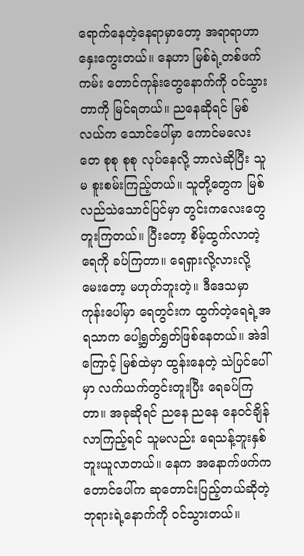ရောက်နေတဲ့နေရာမှာတော့ အရာရာဟာ နှေးကွေးတယ်။ နေဟာ မြစ်ရဲ့တစ်ဖက်ကမ်း တောင်ကုန်းတွေနောက်ကို ဝင်သွားတာကို မြင်ရတယ်။ ညနေဆိုရင် မြစ်လယ်က သောင်ပေါ်မှာ ကောင်မလေးတေ စုစု စုစု လုပ်နေလို့ ဘာလဲဆိုပြီး သူမ စူးစမ်းကြည့်တယ်။ သူတို့တွေက မြစ်လည်သဲသောင်ပြင်မှာ တွင်းကလေးတွေ တူးကြတယ်။ ပြီးတော့ စိမ့်ထွက်လာတဲ့ရေကို ခပ်ကြတာ။ ရေရှားလို့လားလို့ မေးတော့ မဟုတ်ဘူးတဲ့။ ဒီဒေသမှာ ကုန်းပေါ်မှာ ရေတွင်းက ထွက်တဲ့ရေရဲ့အရသာက ပေါ့ရွှတ်ရွှတ်ဖြစ်နေတယ်။ အဲဒါကြောင့် မြစ်ထဲမှာ ထွန်းနေတဲ့ သဲပြင်ပေါ်မှာ လက်ယက်တွင်းတူးပြီး ရေခပ်ကြတာ။ အခုဆိုရင် ညနေ ညနေ နေဝင်ချိန်လာကြည့်ရင် သူမလည်း ရေသန့်ဘူးနှစ်ဘူးယူလာတယ်။ နေက အနောက်ဖက်က တောင်ပေါ်က ဆုတောင်းပြည့်တယ်ဆိုတဲ့ ဘုရားရဲ့နောက်ကို ဝင်သွားတယ်။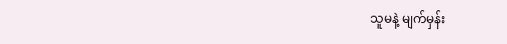သူမနဲ့ မျက်မှန်း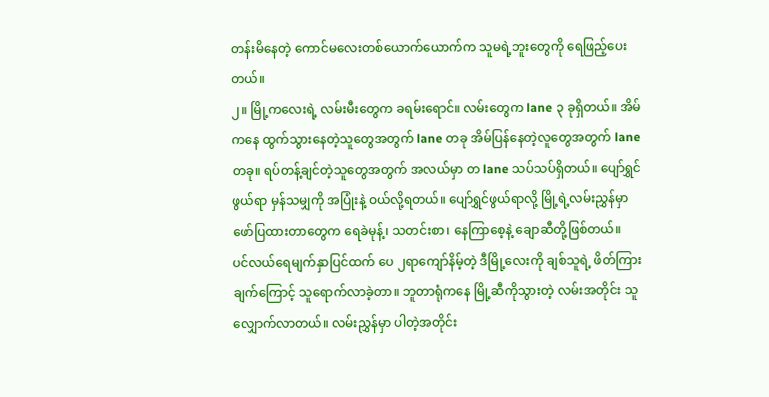တန်းမိနေတဲ့ ကောင်မလေးတစ်ယောက်ယောက်က သူမရဲ့ဘူးတွေကို ရေဖြည့်ပေးတယ်။
၂။ မြို့ကလေးရဲ့ လမ်းမီးတွေက ခရမ်းရောင်။ လမ်းတွေက lane ၃ ခုရှိတယ်။ အိမ်ကနေ ထွက်သွားနေတဲ့သူတွေအတွက် lane တခု အိမ်ပြန်နေတဲ့လူတွေအတွက် lane တခု။ ရပ်တန့်ချင်တဲ့သူတွေအတွက် အလယ်မှာ တ lane သပ်သပ်ရှိတယ်။ ပျော်ရွှင်ဖွယ်ရာ မှန်သမျှကို အပြုံးနဲ့ ဝယ်လို့ရတယ်။ ပျော်ရွှင်ဖွယ်ရာလို့ မြို့ရဲ့လမ်းညွှန်မှာ ဖော်ပြထားတာတွေက ရေခဲမုန့်၊ သတင်းစာ၊ နေကြာစေ့နဲ့ ချောဆီတို့ဖြစ်တယ်။
ပင်လယ်ရေမျက်နှာပြင်ထက် ပေ ၂ရာကျော်နိမ့်တဲ့ ဒီမြို့လေးကို ချစ်သူရဲ့ ဖိတ်ကြားချက်ကြောင့် သူရောက်လာခဲ့တာ။ ဘူတာရုံကနေ မြို့ဆီကိုသွားတဲ့ လမ်းအတိုင်း သူလျှောက်လာတယ်။ လမ်းညွှန်မှာ ပါတဲ့အတိုင်း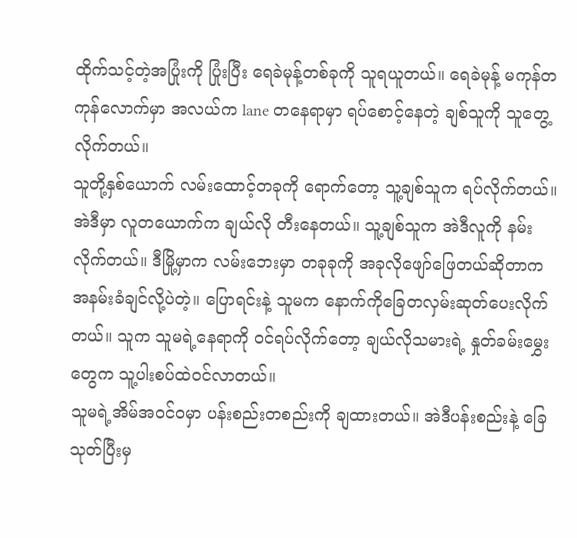ထိုက်သင့်တဲ့အပြုံးကို ပြုံးပြီး ရေခဲမုန့်တစ်ခုကို သူရယူတယ်။ ရေခဲမုန့် မကုန်တကုန်လောက်မှာ အလယ်က lane တနေရာမှာ ရပ်စောင့်နေတဲ့ ချစ်သူကို သူတွေ့လိုက်တယ်။
သူတို့နှစ်ယောက် လမ်းထောင့်တခုကို ရောက်တော့ သူ့ချစ်သူက ရပ်လိုက်တယ်။ အဲဒီမှာ လူတယောက်က ချယ်လို တီးနေတယ်။ သူ့ချစ်သူက အဲဒီလူကို နမ်းလိုက်တယ်။ ဒီမြို့မှာက လမ်းဘေးမှာ တခုခုကို အခုလိုဖျော်ဖြေတယ်ဆိုတာက အနမ်းခံချင်လို့ပဲတဲ့။ ပြောရင်းနဲ့ သူမက နောက်ကိုခြေတလှမ်းဆုတ်ပေးလိုက်တယ်။ သူက သူမရဲ့နေရာကို ဝင်ရပ်လိုက်တော့ ချယ်လိုသမားရဲ့ နှုတ်ခမ်းမွှေးတွေက သူ့ပါးစပ်ထဲဝင်လာတယ်။
သူမရဲ့အိမ်အဝင်ဝမှာ ပန်းစည်းတစည်းကို ချထားတယ်။ အဲဒီပန်းစည်းနဲ့ ခြေသုတ်ပြီးမှ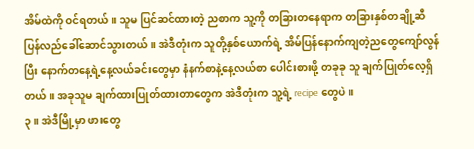အိမ်ထဲကို ဝင်ရတယ်။ သူမ ပြင်ဆင်ထားတဲ့ ညစာက သူ့ကို တခြားတနေရာက တခြားနှစ်တချို့ဆီ ပြန်လည်ခေါ်ဆောင်သွားတယ်။ အဲဒီတုံးက သူတို့နှစ်ယောက်ရဲ့ အိမ်ပြန်နောက်ကျတဲ့ညတွေကျော်လွန်ပြီး နောက်တနေ့ရဲ့နေ့လယ်ခင်းတွေမှာ နံနက်စာနဲ့နေ့လယ်စာ ပေါင်းစားဖို့ တခုခု သူ ချက်ပြုတ်လေ့ရှိတယ်။ အခုသူမ ချက်ထားပြုတ်ထားတာတွေက အဲဒီတုံးက သူ့ရဲ့ recipe တွေပဲ။
၃။ အဲဒီမြို့မှာ ဖားတွေ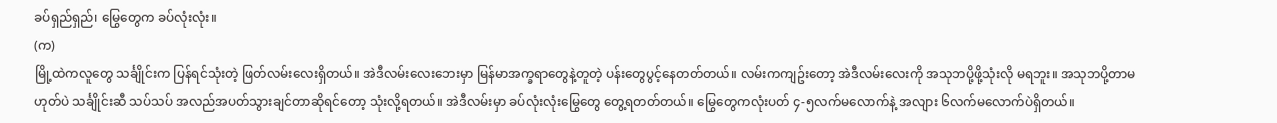ခပ်ရှည်ရှည်၊ မြွေတွေက ခပ်လုံးလုံး။
(က)
မြို့ထဲကလူတွေ သင်္ချိုင်းက ပြန်ရင်သုံးတဲ့ ဖြတ်လမ်းလေးရှိတယ်။ အဲဒီလမ်းလေးဘေးမှာ မြန်မာအက္ခရာတွေနဲ့တူတဲ့ ပန်းတွေပွင့်နေတတ်တယ်။ လမ်းကကျဥ်းတော့ အဲဒီလမ်းလေးကို အသုဘပို့ဖို့သုံးလို မရဘူး။ အသုဘပို့တာမဟုတ်ပဲ သင်္ချိုင်းဆီ သပ်သပ် အလည်အပတ်သွားချင်တာဆိုရင်တော့ သုံးလို့ရတယ်။ အဲဒီလမ်းမှာ ခပ်လုံးလုံးမြွေတွေ တွေ့ရတတ်တယ်။ မြွေတွေကလုံးပတ် ၄-၅လက်မလောက်နဲ့ အလျား ၆လက်မလောက်ပဲရှိတယ်။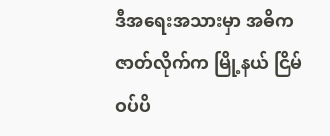ဒီအရေးအသားမှာ အဓိက ဇာတ်လိုက်က မြို့နယ် ငြိမ်ဝပ်ပိ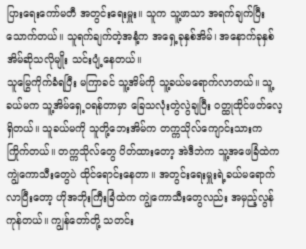ပြားရေးကော်မတီ အတွင်းရေးမှူး။ သူက သူ့ဖာသာ အရက်ချက်ပြီးသောက်တယ်။ သူရက်ချက်တဲ့အနံ့က အရှေ့ခုနှစ်အိမ်၊ အနောက်ခုနှစ်အိမ်ဆိုသလိုမျိုး သင်းပျံ့နေတယ်။
သူမြွေကိုက်ခံရပြီး မကြာခင် သူ့အိမ်ကို သူ့ခယ်မရောက်လာတယ်။ သူ့ခယ်မက သူ့အိမ်ရှေ့ဝရန်တာမှာ ခြေသလုံးတွဲလွဲချပြီး ဝတ္ထုထိုင်ဖတ်လေ့ရှိတယ်။ သူခယ်မကို သူတို့ဘေးအိမ်က တက္ကသိုလ်ကျောင်းသားက ကြိုက်တယ်။ တက္ကသိုလ်တွေ ပိတ်ထားတော့ အဲဒီဘဲက သူ့အဖေခြံထဲက ကျွဲကောသီးတွေပဲ ထိုင်ရောင်းနေတာ။ အတွင်းရေးမှူးရဲ့ခယ်မရောက်လာပြီးတော့ ဟိုအဘိုးကြီးခြံထဲက ကျွဲကောသီးတွေလည်း အမှည့်လွန်ကုန်တယ်။ ကျွန်တော်တို့ သတင်း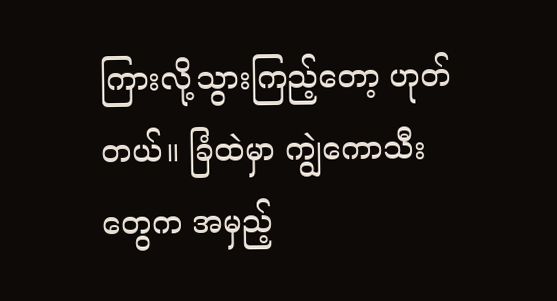ကြားလို့သွားကြည့်တော့ ဟုတ်တယ်။ ခြံထဲမှာ ကျွဲကောသီးတွေက အမှည့်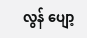လွန် ပျော့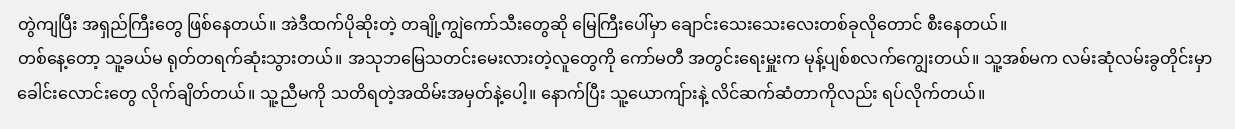တွဲကျပြီး အရှည်ကြီးတွေ ဖြစ်နေတယ်။ အဲဒီထက်ပိုဆိုးတဲ့ တချို့ကျွဲကော်သီးတွေဆို မြေကြီးပေါ်မှာ ချောင်းသေးသေးလေးတစ်ခုလိုတောင် စီးနေတယ်။
တစ်နေ့တော့ သူ့ခယ်မ ရုတ်တရက်ဆုံးသွားတယ်။ အသုဘမြေသတင်းမေးလားတဲ့လူတွေကို ကော်မတီ အတွင်းရေးမှူးက မုန့်ပျစ်စလက်ကျွေးတယ်။ သူ့အစ်မက လမ်းဆုံလမ်းခွတိုင်းမှာ ခေါင်းလောင်းတွေ လိုက်ချိတ်တယ်။ သူ့ညီမကို သတိရတဲ့အထိမ်းအမှတ်နဲ့ပေါ့။ နောက်ပြီး သူ့ယောကျ်ားနဲ့ လိင်ဆက်ဆံတာကိုလည်း ရပ်လိုက်တယ်။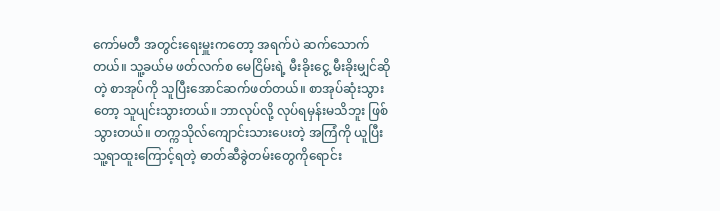ကော်မတီ အတွင်းရေးမှူးကတော့ အရက်ပဲ ဆက်သောက်တယ်။ သူ့ခယ်မ ဖတ်လက်စ မေငြိမ်းရဲ့ မီးခိုးငွေ့ မီးခိုးမျှင်ဆိုတဲ့ စာအုပ်ကို သူပြီးအောင်ဆက်ဖတ်တယ်။ စာအုပ်ဆုံးသွားတော့ သူပျင်းသွားတယ်။ ဘာလုပ်လို့ လုပ်ရမှန်းမသိဘူး ဖြစ်သွားတယ်။ တက္ကသိုလ်ကျောင်းသားပေးတဲ့ အကြံကို ယူပြီး သူ့ရာထူးကြောင့်ရတဲ့ ဓာတ်ဆီခွဲတမ်းတွေကိုရောင်း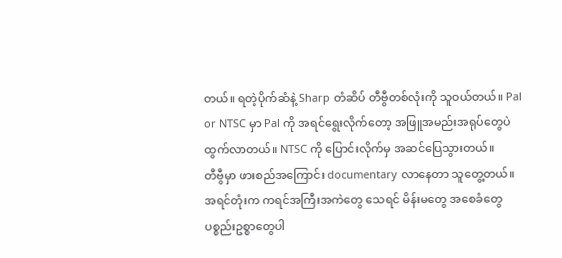တယ်။ ရတဲ့ပိုက်ဆံနဲ့ Sharp တံဆိပ် တီဗွီတစ်လုံးကို သူဝယ်တယ်။ Pal or NTSC မှာ Pal ကို အရင်ရွေးလိုက်တော့ အဖြူအမည်းအရုပ်တွေပဲထွက်လာတယ်။ NTSC ကို ပြောင်းလိုက်မှ အဆင်ပြေသွားတယ်။
တီဗွီမှာ ဖားစည်အကြောင်း documentary လာနေတာ သူတွေ့တယ်။ အရင်တုံးက ကရင်အကြီးအကဲတွေ သေရင် မိန်းမတွေ အစေခံတွေ ပစ္စည်းဥစ္စာတွေပါ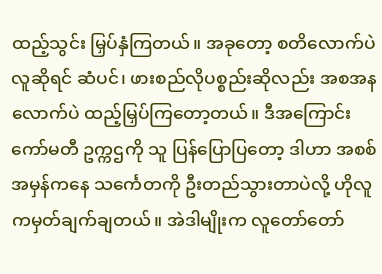ထည့်သွင်း မြှပ်နှံကြတယ်။ အခုတော့ စတိလောက်ပဲ လူဆိုရင် ဆံပင်၊ ဖားစည်လိုပစ္စည်းဆိုလည်း အစအနလောက်ပဲ ထည့်မြှပ်ကြတော့တယ်။ ဒီအကြောင်း ကော်မတီ ဥက္ကဌကို သူ ပြန်ပြောပြတော့ ဒါဟာ အစစ်အမှန်ကနေ သင်္ကေတကို ဦးတည်သွားတာပဲလို့ ဟိုလူကမှတ်ချက်ချတယ်။ အဲဒါမျိုးက လူတော်တော်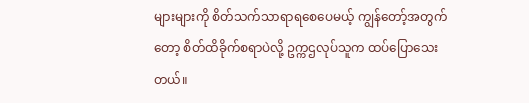များများကို စိတ်သက်သာရာရစေပေမယ့် ကျွန်တော့်အတွက်တော့ စိတ်ထိခိုက်စရာပဲလို့ ဥက္ကဌလုပ်သူက ထပ်ပြောသေးတယ်။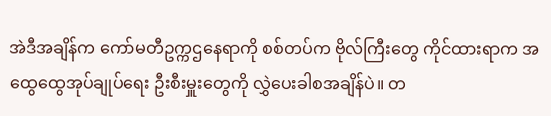အဲဒီအချိန်က ကော်မတီဥက္ကဌနေရာကို စစ်တပ်က ဗိုလ်ကြီးတွေ ကိုင်ထားရာက အထွေထွေအုပ်ချုပ်ရေး ဦးစီးမှူးတွေကို လွှဲပေးခါစအချိန်ပဲ။ တ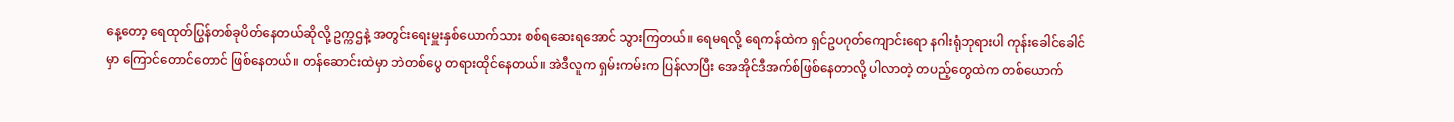နေ့တော့ ရေထုတ်ပြွန်တစ်ခုပိတ်နေတယ်ဆိုလို့ ဥက္ကဌနဲ့ အတွင်းရေးမှူးနှစ်ယောက်သား စစ်ရဆေးရအောင် သွားကြတယ်။ ရေမရလို့ ရေကန်ထဲက ရှင်ဥပဂုတ်ကျောင်းရော နဂါးရုံဘုရားပါ ကုန်းခေါင်ခေါင်မှာ ကြောင်တောင်တောင် ဖြစ်နေတယ်။ တန်ဆောင်းထဲမှာ ဘဲတစ်ပွေ တရားထိုင်နေတယ်။ အဲဒီလူက ရှမ်းကမ်းက ပြန်လာပြီး အေအိုင်ဒီအက်စ်ဖြစ်နေတာလို့ ပါလာတဲ့ တပည့်တွေထဲက တစ်ယောက်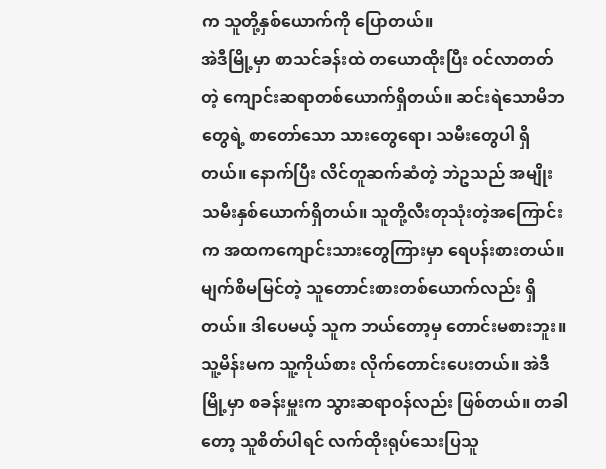က သူတို့နှစ်ယောက်ကို ပြောတယ်။
အဲဒီမြို့မှာ စာသင်ခန်းထဲ တယောထိုးပြီး ဝင်လာတတ်တဲ့ ကျောင်းဆရာတစ်ယောက်ရှိတယ်။ ဆင်းရဲသောမိဘတွေရဲ့ စာတော်သော သားတွေရော၊ သမီးတွေပါ ရှိတယ်။ နောက်ပြီး လိင်တူဆက်ဆံတဲ့ ဘဲဥသည် အမျိုးသမီးနှစ်ယောက်ရှိတယ်။ သူတို့လီးတုသုံးတဲ့အကြောင်းက အထကကျောင်းသားတွေကြားမှာ ရေပန်းစားတယ်။ မျက်စိမမြင်တဲ့ သူတောင်းစားတစ်ယောက်လည်း ရှိတယ်။ ဒါပေမယ့် သူက ဘယ်တော့မှ တောင်းမစားဘူး။ သူ့မိန်းမက သူ့ကိုယ်စား လိုက်တောင်းပေးတယ်။ အဲဒီမြို့မှာ စခန်းမှူးက သွားဆရာဝန်လည်း ဖြစ်တယ်။ တခါတော့ သူစိတ်ပါရင် လက်ထိုးရုပ်သေးပြသူ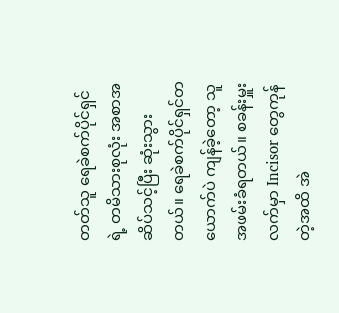တတ်သူ ရေခဲစက်ပိုင်ရှင်ရဲ့ တမိသားစုလုံး အစာအဆိပ်သင့်ပြီး ဆုံးသွားတယ်။ ရေခဲစက်ပိုင်ရှင်တယောက်ပဲ ကျန်ခဲ့တော့ သူ အဖမ်းခံရတယ်။ စခန်းမှူးလက်မှာ Incisor တွေကုန်တဲ့အထိ အဲ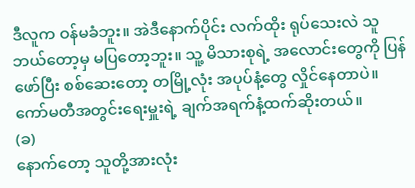ဒီလူက ဝန်မခံဘူး။ အဲဒီနောက်ပိုင်း လက်ထိုး ရုပ်သေးလဲ သူ ဘယ်တော့မှ မပြတော့ဘူး။ သူ့ မိသားစုရဲ့ အလောင်းတွေကို ပြန်ဖော်ပြီး စစ်ဆေးတော့ တမြို့လုံး အပုပ်နံ့တွေ လှိုင်နေတာပဲ။ ကော်မတီအတွင်းရေးမှူးရဲ့ ချက်အရက်နံ့ထက်ဆိုးတယ်။
(ခ)
နောက်တော့ သူတို့အားလုံး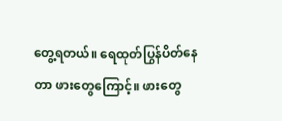တွေ့ရတယ်။ ရေထုတ်ပြွန်ပိတ်နေတာ ဖားတွေကြောင့်။ ဖားတွေ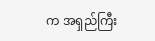က အရှည်ကြီး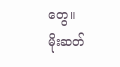တွေ။
မိုးဆတ်